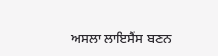ਅਸਲਾ ਲਾਇਸੈਂਸ ਬਣਨ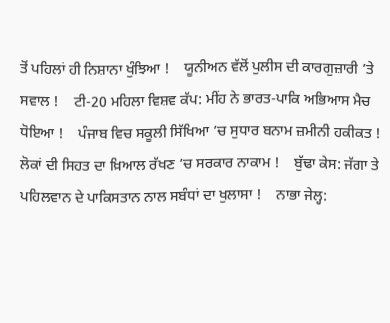ਤੋਂ ਪਹਿਲਾਂ ਹੀ ਨਿਸ਼ਾਨਾ ਖੁੰਝਿਆ !    ਯੂਨੀਅਨ ਵੱਲੋਂ ਪੁਲੀਸ ਦੀ ਕਾਰਗੁਜ਼ਾਰੀ ’ਤੇ ਸਵਾਲ !    ਟੀ-20 ਮਹਿਲਾ ਵਿਸ਼ਵ ਕੱਪ: ਮੀਂਹ ਨੇ ਭਾਰਤ-ਪਾਕਿ ਅਭਿਆਸ ਮੈਚ ਧੋਇਆ !    ਪੰਜਾਬ ਵਿਚ ਸਕੂਲੀ ਸਿੱਖਿਆ ’ਚ ਸੁਧਾਰ ਬਨਾਮ ਜ਼ਮੀਨੀ ਹਕੀਕਤ !    ਲੋਕਾਂ ਦੀ ਸਿਹਤ ਦਾ ਖ਼ਿਆਲ ਰੱਖਣ ’ਚ ਸਰਕਾਰ ਨਾਕਾਮ !    ਬੁੱਢਾ ਕੇਸ: ਜੱਗਾ ਤੇ ਪਹਿਲਵਾਨ ਦੇ ਪਾਕਿਸਤਾਨ ਨਾਲ ਸਬੰਧਾਂ ਦਾ ਖੁਲਾਸਾ !    ਨਾਭਾ ਜੇਲ੍ਹ: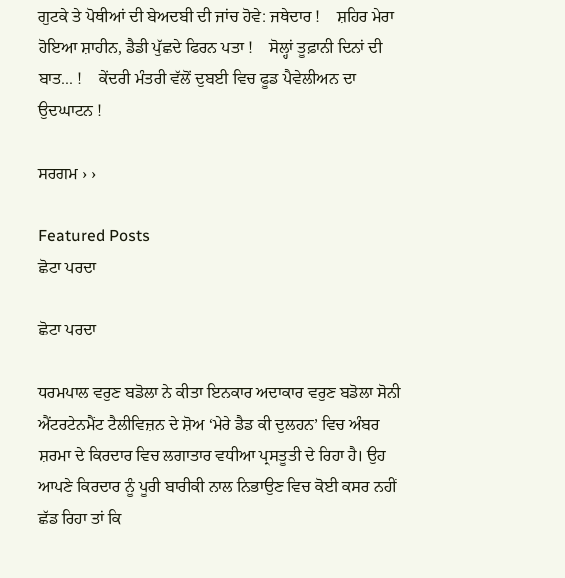ਗੁਟਕੇ ਤੇ ਪੋਥੀਆਂ ਦੀ ਬੇਅਦਬੀ ਦੀ ਜਾਂਚ ਹੋਵੇ: ਜਥੇਦਾਰ !    ਸ਼ਹਿਰ ਮੇਰਾ ਹੋਇਆ ਸ਼ਾਹੀਨ, ਡੈਡੀ ਪੁੱਛਦੇ ਫਿਰਨ ਪਤਾ !    ਸੋਲ੍ਹਾਂ ਤੂਫ਼ਾਨੀ ਦਿਨਾਂ ਦੀ ਬਾਤ... !    ਕੇਂਦਰੀ ਮੰਤਰੀ ਵੱਲੋਂ ਦੁਬਈ ਵਿਚ ਫੂਡ ਪੈਵੇਲੀਅਨ ਦਾ ਉਦਘਾਟਨ !

ਸਰਗਮ › ›

Featured Posts
ਛੋਟਾ ਪਰਦਾ

ਛੋਟਾ ਪਰਦਾ

ਧਰਮਪਾਲ ਵਰੁਣ ਬਡੋਲਾ ਨੇ ਕੀਤਾ ਇਨਕਾਰ ਅਦਾਕਾਰ ਵਰੁਣ ਬਡੋਲਾ ਸੋਨੀ ਐਂਟਰਟੇਨਮੈਂਟ ਟੈਲੀਵਿਜ਼ਨ ਦੇ ਸ਼ੋਅ ‘ਮੇਰੇ ਡੈਡ ਕੀ ਦੁਲਹਨ’ ਵਿਚ ਅੰਬਰ ਸ਼ਰਮਾ ਦੇ ਕਿਰਦਾਰ ਵਿਚ ਲਗਾਤਾਰ ਵਧੀਆ ਪ੍ਰਸਤੂਤੀ ਦੇ ਰਿਹਾ ਹੈ। ਉਹ ਆਪਣੇ ਕਿਰਦਾਰ ਨੂੰ ਪੂਰੀ ਬਾਰੀਕੀ ਨਾਲ ਨਿਭਾਉਣ ਵਿਚ ਕੋਈ ਕਸਰ ਨਹੀਂ ਛੱਡ ਰਿਹਾ ਤਾਂ ਕਿ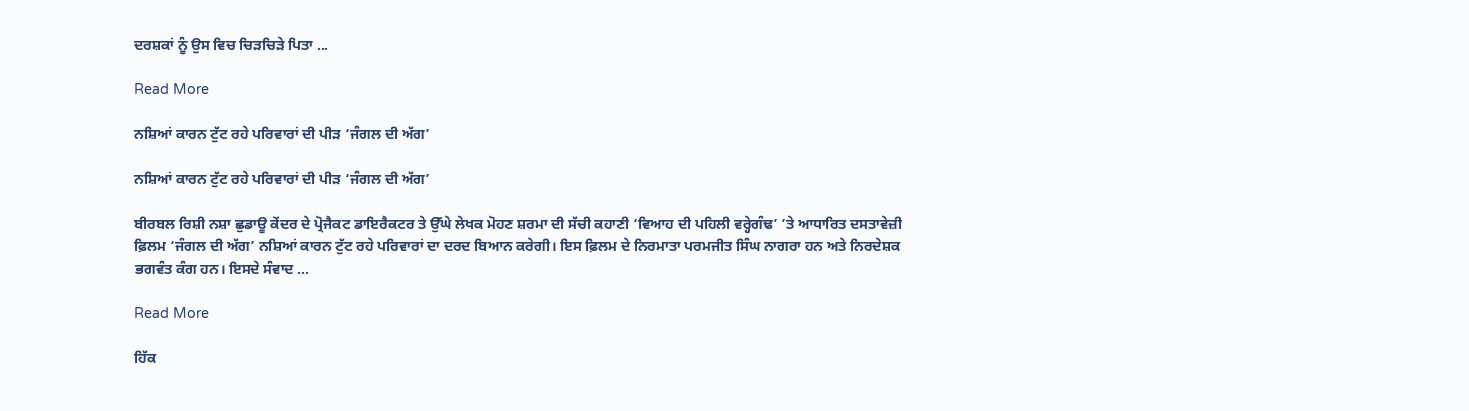ਦਰਸ਼ਕਾਂ ਨੂੰ ਉਸ ਵਿਚ ਚਿੜਚਿੜੇ ਪਿਤਾ ...

Read More

ਨਸ਼ਿਆਂ ਕਾਰਨ ਟੁੱਟ ਰਹੇ ਪਰਿਵਾਰਾਂ ਦੀ ਪੀੜ ‘ਜੰਗਲ ਦੀ ਅੱਗ’

ਨਸ਼ਿਆਂ ਕਾਰਨ ਟੁੱਟ ਰਹੇ ਪਰਿਵਾਰਾਂ ਦੀ ਪੀੜ ‘ਜੰਗਲ ਦੀ ਅੱਗ’

ਬੀਰਬਲ ਰਿਸ਼ੀ ਨਸ਼ਾ ਛੁਡਾਊ ਕੇਂਦਰ ਦੇ ਪ੍ਰੋਜੈਕਟ ਡਾਇਰੈਕਟਰ ਤੇ ਉੱਘੇ ਲੇਖਕ ਮੋਹਣ ਸ਼ਰਮਾ ਦੀ ਸੱਚੀ ਕਹਾਣੀ ‘ਵਿਆਹ ਦੀ ਪਹਿਲੀ ਵਰ੍ਹੇਗੰਢ’ ’ਤੇ ਆਧਾਰਿਤ ਦਸਤਾਵੇਜ਼ੀ ਫ਼ਿਲਮ ‘ਜੰਗਲ ਦੀ ਅੱਗ’ ਨਸ਼ਿਆਂ ਕਾਰਨ ਟੁੱਟ ਰਹੇ ਪਰਿਵਾਰਾਂ ਦਾ ਦਰਦ ਬਿਆਨ ਕਰੇਗੀ। ਇਸ ਫ਼ਿਲਮ ਦੇ ਨਿਰਮਾਤਾ ਪਰਮਜੀਤ ਸਿੰਘ ਨਾਗਰਾ ਹਨ ਅਤੇ ਨਿਰਦੇਸ਼ਕ ਭਗਵੰਤ ਕੰਗ ਹਨ। ਇਸਦੇ ਸੰਵਾਦ ...

Read More

ਹਿੱਕ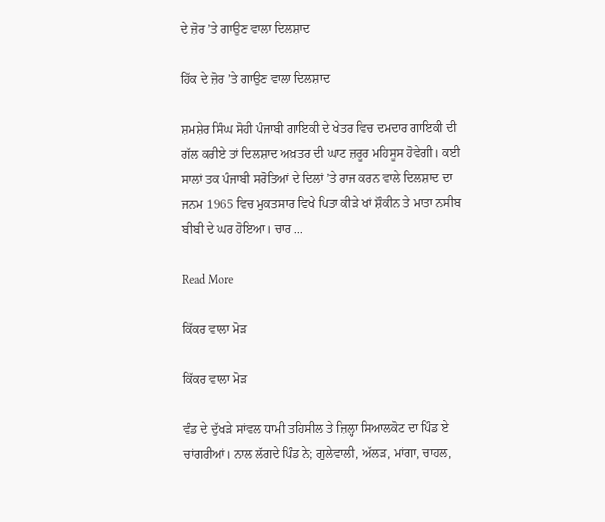ਦੇ ਜ਼ੋਰ ’ਤੇ ਗਾਉਣ ਵਾਲਾ ਦਿਲਸ਼ਾਦ

ਹਿੱਕ ਦੇ ਜ਼ੋਰ ’ਤੇ ਗਾਉਣ ਵਾਲਾ ਦਿਲਸ਼ਾਦ

ਸ਼ਮਸ਼ੇਰ ਸਿੰਘ ਸੋਹੀ ਪੰਜਾਬੀ ਗਾਇਕੀ ਦੇ ਖੇਤਰ ਵਿਚ ਦਮਦਾਰ ਗਾਇਕੀ ਦੀ ਗੱਲ ਕਰੀਏ ਤਾਂ ਦਿਲਸ਼ਾਦ ਅਖ਼ਤਰ ਦੀ ਘਾਟ ਜ਼ਰੂਰ ਮਹਿਸੂਸ ਹੋਵੇਗੀ। ਕਈ ਸਾਲਾਂ ਤਕ ਪੰਜਾਬੀ ਸਰੋਤਿਆਂ ਦੇ ਦਿਲਾਂ ’ਤੇ ਰਾਜ ਕਰਨ ਵਾਲੇ ਦਿਲਸ਼ਾਦ ਦਾ ਜਨਮ 1965 ਵਿਚ ਮੁਕਤਸਾਰ ਵਿਖੇ ਪਿਤਾ ਕੀੜੇ ਖਾਂ ਸ਼ੌਕੀਨ ਤੇ ਮਾਤਾ ਨਸੀਬ ਬੀਬੀ ਦੇ ਘਰ ਹੋਇਆ। ਚਾਰ ...

Read More

ਕਿੱਕਰ ਵਾਲਾ ਮੋੜ

ਕਿੱਕਰ ਵਾਲਾ ਮੋੜ

ਵੰਡ ਦੇ ਦੁੱਖੜੇ ਸਾਂਵਲ ਧਾਮੀ ਤਹਿਸੀਲ ਤੇ ਜ਼ਿਲ੍ਹਾ ਸਿਆਲਕੋਟ ਦਾ ਪਿੰਡ ਏ ਚਾਂਗਰੀਆਂ। ਨਾਲ ਲੱਗਦੇ ਪਿੰਡ ਨੇ; ਗੁਲੇਵਾਲੀ, ਅੱਲੜ, ਮਾਂਗਾ, ਚਾਹਲ,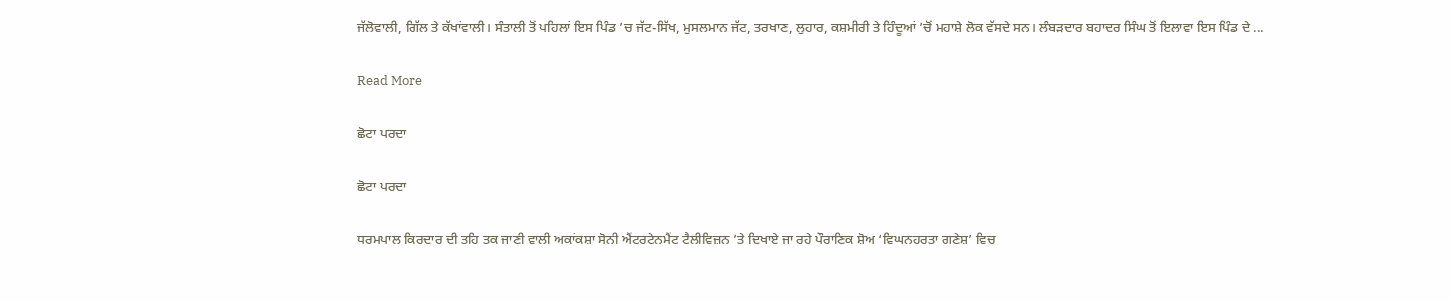ਜੱਲੋਵਾਲੀ, ਗਿੱਲ ਤੇ ਕੱਖਾਂਵਾਲੀ। ਸੰਤਾਲੀ ਤੋਂ ਪਹਿਲਾਂ ਇਸ ਪਿੰਡ ’ਚ ਜੱਟ-ਸਿੱਖ, ਮੁਸਲਮਾਨ ਜੱਟ, ਤਰਖਾਣ, ਲੁਹਾਰ, ਕਸ਼ਮੀਰੀ ਤੇ ਹਿੰਦੂਆਂ ’ਚੋਂ ਮਹਾਸ਼ੇ ਲੋਕ ਵੱਸਦੇ ਸਨ। ਲੰਬੜਦਾਰ ਬਹਾਦਰ ਸਿੰਘ ਤੋਂ ਇਲਾਵਾ ਇਸ ਪਿੰਡ ਦੇ ...

Read More

ਛੋਟਾ ਪਰਦਾ

ਛੋਟਾ ਪਰਦਾ

ਧਰਮਪਾਲ ਕਿਰਦਾਰ ਦੀ ਤਹਿ ਤਕ ਜਾਣੀ ਵਾਲੀ ਅਕਾਂਕਸ਼ਾ ਸੋਨੀ ਐਂਟਰਟੇਨਮੈਂਟ ਟੈਲੀਵਿਜ਼ਨ ’ਤੇ ਦਿਖਾਏ ਜਾ ਰਹੇ ਪੌਰਾਣਿਕ ਸ਼ੋਅ ‘ਵਿਘਨਹਰਤਾ ਗਣੇਸ਼’ ਵਿਚ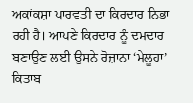ਅਕਾਂਕਸ਼ਾ ਪਾਰਵਤੀ ਦਾ ਕਿਰਦਾਰ ਨਿਭਾ ਰਹੀ ਹੈ। ਆਪਣੇ ਕਿਰਦਾਰ ਨੂੰ ਦਮਦਾਰ ਬਣਾਉਣ ਲਈ ਉਸਨੇ ਰੋਜ਼ਾਨਾ ‘ਮੇਲੂਹਾ’ ਕਿਤਾਬ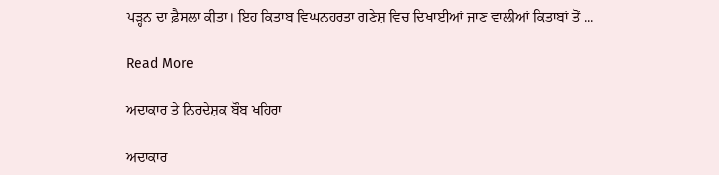ਪੜ੍ਹਨ ਦਾ ਫ਼ੈਸਲਾ ਕੀਤਾ। ਇਹ ਕਿਤਾਬ ਵਿਘਨਹਰਤਾ ਗਣੇਸ਼ ਵਿਚ ਦਿਖਾਈਆਂ ਜਾਣ ਵਾਲੀਆਂ ਕਿਤਾਬਾਂ ਤੋਂ ...

Read More

ਅਦਾਕਾਰ ਤੇ ਨਿਰਦੇਸ਼ਕ ਬੌਬ ਖਹਿਰਾ

ਅਦਾਕਾਰ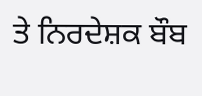ਤੇ ਨਿਰਦੇਸ਼ਕ ਬੌਬ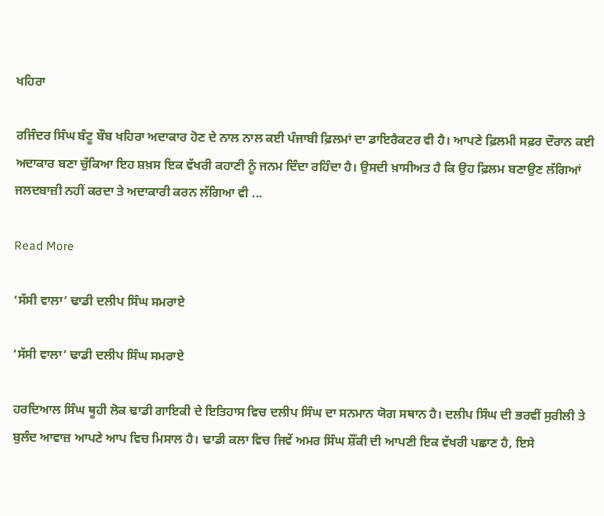ਖਹਿਰਾ

ਰਜਿੰਦਰ ਸਿੰਘ ਬੰਟੂ ਬੌਬ ਖਹਿਰਾ ਅਦਾਕਾਰ ਹੋਣ ਦੇ ਨਾਲ ਨਾਲ ਕਈ ਪੰਜਾਬੀ ਫ਼ਿਲਮਾਂ ਦਾ ਡਾਇਰੈਕਟਰ ਵੀ ਹੈ। ਆਪਣੇ ਫ਼ਿਲਮੀ ਸਫ਼ਰ ਦੌਰਾਨ ਕਈ ਅਦਾਕਾਰ ਬਣਾ ਚੁੱਕਿਆ ਇਹ ਸ਼ਖ਼ਸ ਇਕ ਵੱਖਰੀ ਕਹਾਣੀ ਨੂੰ ਜਨਮ ਦਿੰਦਾ ਰਹਿੰਦਾ ਹੈ। ਉਸਦੀ ਖ਼ਾਸੀਅਤ ਹੈ ਕਿ ਉਹ ਫ਼ਿਲਮ ਬਣਾਉਣ ਲੱਗਿਆਂ ਜਲਦਬਾਜ਼ੀ ਨਹੀਂ ਕਰਦਾ ਤੇ ਅਦਾਕਾਰੀ ਕਰਨ ਲੱਗਿਆ ਵੀ ...

Read More

‘ਸੱਸੀ ਵਾਲਾ’ ਢਾਡੀ ਦਲੀਪ ਸਿੰਘ ਸਮਰਾਏ

‘ਸੱਸੀ ਵਾਲਾ’ ਢਾਡੀ ਦਲੀਪ ਸਿੰਘ ਸਮਰਾਏ

ਹਰਦਿਆਲ ਸਿੰਘ ਥੂਹੀ ਲੋਕ ਢਾਡੀ ਗਾਇਕੀ ਦੇ ਇਤਿਹਾਸ ਵਿਚ ਦਲੀਪ ਸਿੰਘ ਦਾ ਸਨਮਾਨ ਯੋਗ ਸਥਾਨ ਹੈ। ਦਲੀਪ ਸਿੰਘ ਦੀ ਭਰਵੀਂ ਸੁਰੀਲੀ ਤੇ ਬੁਲੰਦ ਆਵਾਜ਼ ਆਪਣੇ ਆਪ ਵਿਚ ਮਿਸਾਲ ਹੈ। ਢਾਡੀ ਕਲਾ ਵਿਚ ਜਿਵੇਂ ਅਮਰ ਸਿੰਘ ਸ਼ੌਂਕੀ ਦੀ ਆਪਣੀ ਇਕ ਵੱਖਰੀ ਪਛਾਣ ਹੈ, ਇਸੇ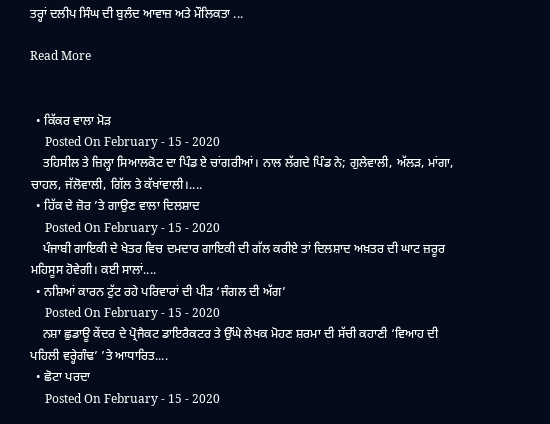ਤਰ੍ਹਾਂ ਦਲੀਪ ਸਿੰਘ ਦੀ ਬੁਲੰਦ ਆਵਾਜ਼ ਅਤੇ ਮੌਲਿਕਤਾ ...

Read More


  • ਕਿੱਕਰ ਵਾਲਾ ਮੋੜ
     Posted On February - 15 - 2020
    ਤਹਿਸੀਲ ਤੇ ਜ਼ਿਲ੍ਹਾ ਸਿਆਲਕੋਟ ਦਾ ਪਿੰਡ ਏ ਚਾਂਗਰੀਆਂ। ਨਾਲ ਲੱਗਦੇ ਪਿੰਡ ਨੇ; ਗੁਲੇਵਾਲੀ, ਅੱਲੜ, ਮਾਂਗਾ, ਚਾਹਲ, ਜੱਲੋਵਾਲੀ, ਗਿੱਲ ਤੇ ਕੱਖਾਂਵਾਲੀ।....
  • ਹਿੱਕ ਦੇ ਜ਼ੋਰ ’ਤੇ ਗਾਉਣ ਵਾਲਾ ਦਿਲਸ਼ਾਦ
     Posted On February - 15 - 2020
    ਪੰਜਾਬੀ ਗਾਇਕੀ ਦੇ ਖੇਤਰ ਵਿਚ ਦਮਦਾਰ ਗਾਇਕੀ ਦੀ ਗੱਲ ਕਰੀਏ ਤਾਂ ਦਿਲਸ਼ਾਦ ਅਖ਼ਤਰ ਦੀ ਘਾਟ ਜ਼ਰੂਰ ਮਹਿਸੂਸ ਹੋਵੇਗੀ। ਕਈ ਸਾਲਾਂ....
  • ਨਸ਼ਿਆਂ ਕਾਰਨ ਟੁੱਟ ਰਹੇ ਪਰਿਵਾਰਾਂ ਦੀ ਪੀੜ ‘ਜੰਗਲ ਦੀ ਅੱਗ’
     Posted On February - 15 - 2020
    ਨਸ਼ਾ ਛੁਡਾਊ ਕੇਂਦਰ ਦੇ ਪ੍ਰੋਜੈਕਟ ਡਾਇਰੈਕਟਰ ਤੇ ਉੱਘੇ ਲੇਖਕ ਮੋਹਣ ਸ਼ਰਮਾ ਦੀ ਸੱਚੀ ਕਹਾਣੀ ‘ਵਿਆਹ ਦੀ ਪਹਿਲੀ ਵਰ੍ਹੇਗੰਢ’ ’ਤੇ ਆਧਾਰਿਤ....
  • ਛੋਟਾ ਪਰਦਾ
     Posted On February - 15 - 2020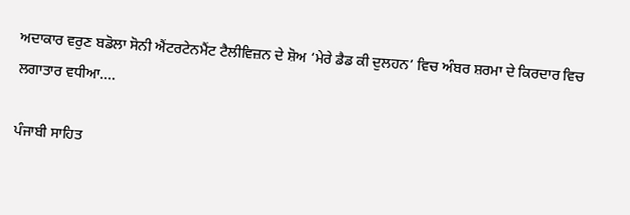ਅਦਾਕਾਰ ਵਰੁਣ ਬਡੋਲਾ ਸੋਨੀ ਐਂਟਰਟੇਨਮੈਂਟ ਟੈਲੀਵਿਜ਼ਨ ਦੇ ਸ਼ੋਅ ‘ਮੇਰੇ ਡੈਡ ਕੀ ਦੁਲਹਨ’ ਵਿਚ ਅੰਬਰ ਸ਼ਰਮਾ ਦੇ ਕਿਰਦਾਰ ਵਿਚ ਲਗਾਤਾਰ ਵਧੀਆ....

ਪੰਜਾਬੀ ਸਾਹਿਤ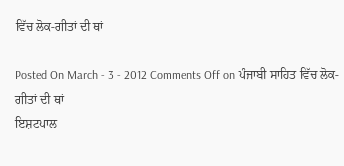ਵਿੱਚ ਲੋਕ-ਗੀਤਾਂ ਦੀ ਥਾਂ

Posted On March - 3 - 2012 Comments Off on ਪੰਜਾਬੀ ਸਾਹਿਤ ਵਿੱਚ ਲੋਕ-ਗੀਤਾਂ ਦੀ ਥਾਂ
ਇਸ਼ਟਪਾਲ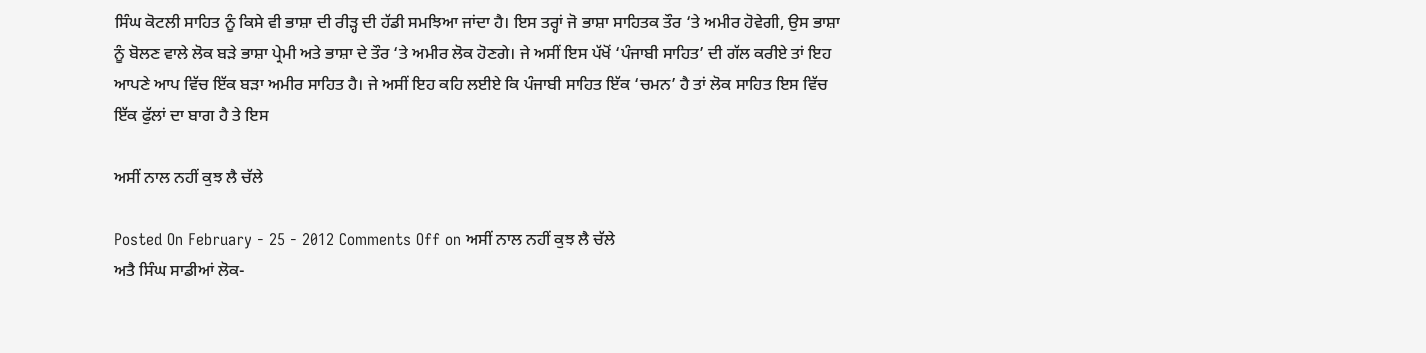ਸਿੰਘ ਕੋਟਲੀ ਸਾਹਿਤ ਨੂੰ ਕਿਸੇ ਵੀ ਭਾਸ਼ਾ ਦੀ ਰੀੜ੍ਹ ਦੀ ਹੱਡੀ ਸਮਝਿਆ ਜਾਂਦਾ ਹੈ। ਇਸ ਤਰ੍ਹਾਂ ਜੋ ਭਾਸ਼ਾ ਸਾਹਿਤਕ ਤੌਰ ‘ਤੇ ਅਮੀਰ ਹੋਵੇਗੀ, ਉਸ ਭਾਸ਼ਾ ਨੂੰ ਬੋਲਣ ਵਾਲੇ ਲੋਕ ਬੜੇ ਭਾਸ਼ਾ ਪ੍ਰੇਮੀ ਅਤੇ ਭਾਸ਼ਾ ਦੇ ਤੌਰ ‘ਤੇ ਅਮੀਰ ਲੋਕ ਹੋਣਗੇ। ਜੇ ਅਸੀਂ ਇਸ ਪੱਖੋਂ ‘ਪੰਜਾਬੀ ਸਾਹਿਤ’ ਦੀ ਗੱਲ ਕਰੀਏ ਤਾਂ ਇਹ ਆਪਣੇ ਆਪ ਵਿੱਚ ਇੱਕ ਬੜਾ ਅਮੀਰ ਸਾਹਿਤ ਹੈ। ਜੇ ਅਸੀਂ ਇਹ ਕਹਿ ਲਈਏ ਕਿ ਪੰਜਾਬੀ ਸਾਹਿਤ ਇੱਕ ‘ਚਮਨ’ ਹੈ ਤਾਂ ਲੋਕ ਸਾਹਿਤ ਇਸ ਵਿੱਚ ਇੱਕ ਫੁੱਲਾਂ ਦਾ ਬਾਗ ਹੈ ਤੇ ਇਸ

ਅਸੀਂ ਨਾਲ ਨਹੀਂ ਕੁਝ ਲੈ ਚੱਲੇ

Posted On February - 25 - 2012 Comments Off on ਅਸੀਂ ਨਾਲ ਨਹੀਂ ਕੁਝ ਲੈ ਚੱਲੇ
ਅਤੈ ਸਿੰਘ ਸਾਡੀਆਂ ਲੋਕ-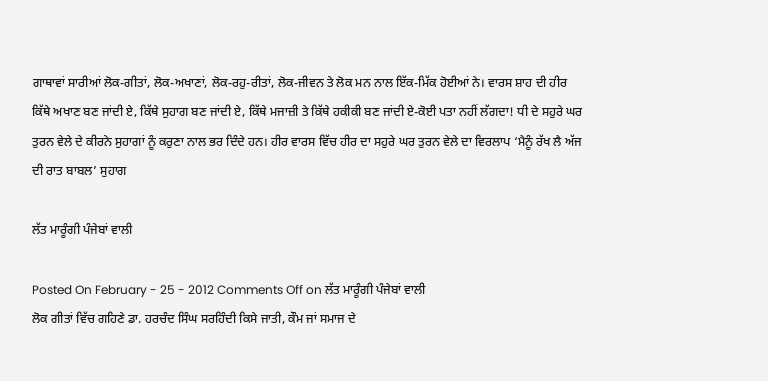ਗਾਥਾਵਾਂ ਸਾਰੀਆਂ ਲੋਕ-ਗੀਤਾਂ, ਲੋਕ-ਅਖਾਣਾਂ, ਲੋਕ-ਰਹੁ-ਰੀਤਾਂ, ਲੋਕ-ਜੀਵਨ ਤੇ ਲੋਕ ਮਨ ਨਾਲ ਇੱਕ-ਮਿੱਕ ਹੋਈਆਂ ਨੇ। ਵਾਰਸ ਸ਼ਾਹ ਦੀ ਹੀਰ ਕਿੱਥੇ ਅਖਾਣ ਬਣ ਜਾਂਦੀ ਏ, ਕਿੱਥੇ ਸੁਹਾਗ ਬਣ ਜਾਂਦੀ ਏ, ਕਿੱਥੇ ਮਜਾਜ਼ੀ ਤੇ ਕਿੱਥੇ ਹਕੀਕੀ ਬਣ ਜਾਂਦੀ ਏ-ਕੋਈ ਪਤਾ ਨਹੀਂ ਲੱਗਦਾ! ਧੀ ਦੇ ਸਹੁਰੇ ਘਰ ਤੁਰਨ ਵੇਲੇ ਦੇ ਕੀਰਨੇ ਸੁਹਾਗਾਂ ਨੂੰ ਕਰੁਣਾ ਨਾਲ ਭਰ ਦਿੰਦੇ ਹਨ। ਹੀਰ ਵਾਰਸ ਵਿੱਚ ਹੀਰ ਦਾ ਸਹੁਰੇ ਘਰ ਤੁਰਨ ਵੇਲੇ ਦਾ ਵਿਰਲਾਪ ‘ਮੈਨੂੰ ਰੱਖ ਲੈ ਅੱਜ ਦੀ ਰਾਤ ਬਾਬਲ’ ਸੁਹਾਗ

ਲੱਤ ਮਾਰੂੰਗੀ ਪੰਜੇਬਾਂ ਵਾਲੀ

Posted On February - 25 - 2012 Comments Off on ਲੱਤ ਮਾਰੂੰਗੀ ਪੰਜੇਬਾਂ ਵਾਲੀ
ਲੋਕ ਗੀਤਾਂ ਵਿੱਚ ਗਹਿਣੇ ਡਾ. ਹਰਚੰਦ ਸਿੰਘ ਸਰਹਿੰਦੀ ਕਿਸੇ ਜਾਤੀ, ਕੌਮ ਜਾਂ ਸਮਾਜ ਦੇ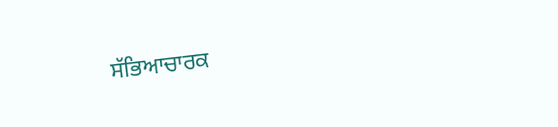ਸੱਭਿਆਚਾਰਕ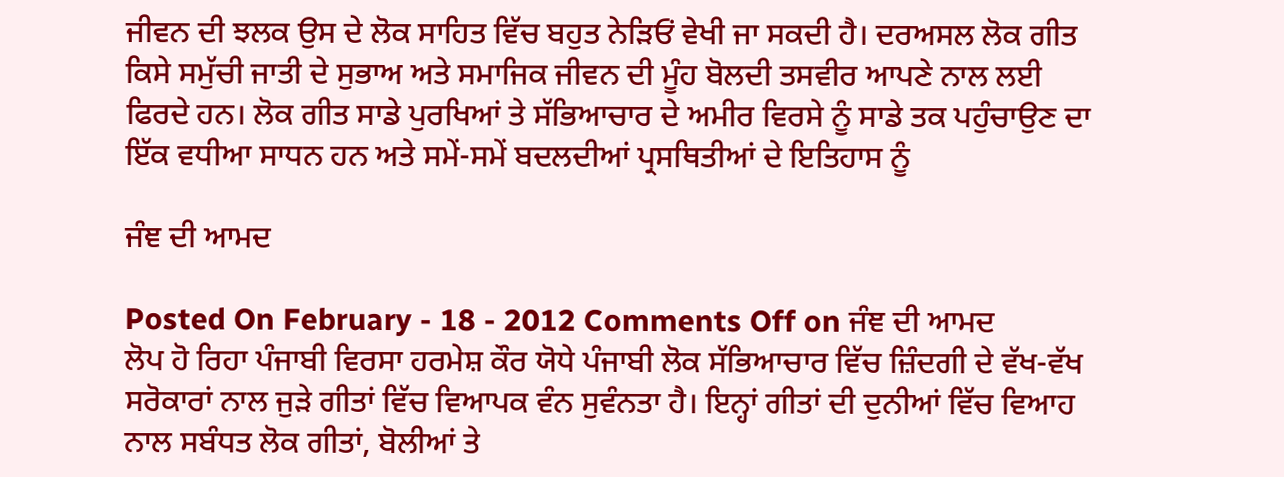ਜੀਵਨ ਦੀ ਝਲਕ ਉਸ ਦੇ ਲੋਕ ਸਾਹਿਤ ਵਿੱਚ ਬਹੁਤ ਨੇੜਿਓਂ ਵੇਖੀ ਜਾ ਸਕਦੀ ਹੈ। ਦਰਅਸਲ ਲੋਕ ਗੀਤ ਕਿਸੇ ਸਮੁੱਚੀ ਜਾਤੀ ਦੇ ਸੁਭਾਅ ਅਤੇ ਸਮਾਜਿਕ ਜੀਵਨ ਦੀ ਮੂੰਹ ਬੋਲਦੀ ਤਸਵੀਰ ਆਪਣੇ ਨਾਲ ਲਈ ਫਿਰਦੇ ਹਨ। ਲੋਕ ਗੀਤ ਸਾਡੇ ਪੁਰਖਿਆਂ ਤੇ ਸੱਭਿਆਚਾਰ ਦੇ ਅਮੀਰ ਵਿਰਸੇ ਨੂੰ ਸਾਡੇ ਤਕ ਪਹੁੰਚਾਉਣ ਦਾ ਇੱਕ ਵਧੀਆ ਸਾਧਨ ਹਨ ਅਤੇ ਸਮੇਂ-ਸਮੇਂ ਬਦਲਦੀਆਂ ਪ੍ਰਸਥਿਤੀਆਂ ਦੇ ਇਤਿਹਾਸ ਨੂੰ

ਜੰਞ ਦੀ ਆਮਦ

Posted On February - 18 - 2012 Comments Off on ਜੰਞ ਦੀ ਆਮਦ
ਲੋਪ ਹੋ ਰਿਹਾ ਪੰਜਾਬੀ ਵਿਰਸਾ ਹਰਮੇਸ਼ ਕੌਰ ਯੋਧੇ ਪੰਜਾਬੀ ਲੋਕ ਸੱਭਿਆਚਾਰ ਵਿੱਚ ਜ਼ਿੰਦਗੀ ਦੇ ਵੱਖ-ਵੱਖ ਸਰੋਕਾਰਾਂ ਨਾਲ ਜੁੜੇ ਗੀਤਾਂ ਵਿੱਚ ਵਿਆਪਕ ਵੰਨ ਸੁਵੰਨਤਾ ਹੈ। ਇਨ੍ਹਾਂ ਗੀਤਾਂ ਦੀ ਦੁਨੀਆਂ ਵਿੱਚ ਵਿਆਹ ਨਾਲ ਸਬੰਧਤ ਲੋਕ ਗੀਤਾਂ, ਬੋਲੀਆਂ ਤੇ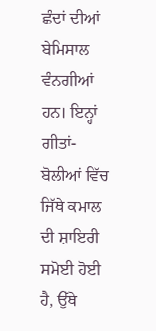ਛੰਦਾਂ ਦੀਆਂ ਬੇਮਿਸਾਲ ਵੰਨਗੀਆਂ ਹਨ। ਇਨ੍ਹਾਂ ਗੀਤਾਂ-ਬੋਲੀਆਂ ਵਿੱਚ ਜਿੱਥੇ ਕਮਾਲ ਦੀ ਸ਼ਾਇਰੀ ਸਮੋਈ ਹੋਈ ਹੈ, ਉੱਥੇ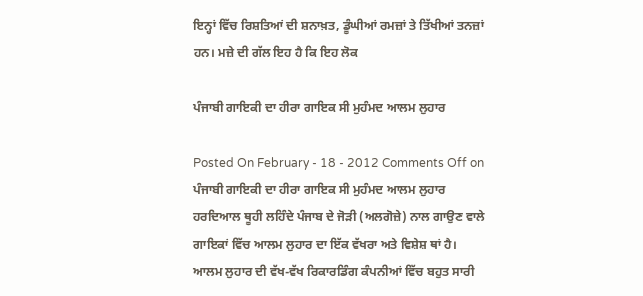ਇਨ੍ਹਾਂ ਵਿੱਚ ਰਿਸ਼ਤਿਆਂ ਦੀ ਸ਼ਨਾਖ਼ਤ, ਡੂੰਘੀਆਂ ਰਮਜ਼ਾਂ ਤੇ ਤਿੱਖੀਆਂ ਤਨਜ਼ਾਂ ਹਨ। ਮਜ਼ੇ ਦੀ ਗੱਲ ਇਹ ਹੈ ਕਿ ਇਹ ਲੋਕ

ਪੰਜਾਬੀ ਗਾਇਕੀ ਦਾ ਹੀਰਾ ਗਾਇਕ ਸੀ ਮੁਹੰਮਦ ਆਲਮ ਲੁਹਾਰ

Posted On February - 18 - 2012 Comments Off on ਪੰਜਾਬੀ ਗਾਇਕੀ ਦਾ ਹੀਰਾ ਗਾਇਕ ਸੀ ਮੁਹੰਮਦ ਆਲਮ ਲੁਹਾਰ
ਹਰਦਿਆਲ ਥੂਹੀ ਲਹਿੰਦੇ ਪੰਜਾਬ ਦੇ ਜੋੜੀ (ਅਲਗੋਜ਼ੇ) ਨਾਲ ਗਾਉਣ ਵਾਲੇ ਗਾਇਕਾਂ ਵਿੱਚ ਆਲਮ ਲੁਹਾਰ ਦਾ ਇੱਕ ਵੱਖਰਾ ਅਤੇ ਵਿਸ਼ੇਸ਼ ਥਾਂ ਹੈ। ਆਲਮ ਲੁਹਾਰ ਦੀ ਵੱਖ-ਵੱਖ ਰਿਕਾਰਡਿੰਗ ਕੰਪਨੀਆਂ ਵਿੱਚ ਬਹੁਤ ਸਾਰੀ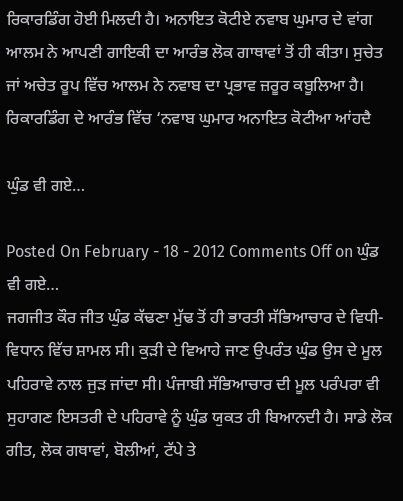ਰਿਕਾਰਡਿੰਗ ਹੋਈ ਮਿਲਦੀ ਹੈ। ਅਨਾਇਤ ਕੋਟੀਏ ਨਵਾਬ ਘੁਮਾਰ ਦੇ ਵਾਂਗ ਆਲਮ ਨੇ ਆਪਣੀ ਗਾਇਕੀ ਦਾ ਆਰੰਭ ਲੋਕ ਗਾਥਾਵਾਂ ਤੋਂ ਹੀ ਕੀਤਾ। ਸੁਚੇਤ ਜਾਂ ਅਚੇਤ ਰੂਪ ਵਿੱਚ ਆਲਮ ਨੇ ਨਵਾਬ ਦਾ ਪ੍ਰਭਾਵ ਜ਼ਰੂਰ ਕਬੂਲਿਆ ਹੈ। ਰਿਕਾਰਡਿੰਗ ਦੇ ਆਰੰਭ ਵਿੱਚ ‘ਨਵਾਬ ਘੁਮਾਰ ਅਨਾਇਤ ਕੋਟੀਆ ਆਂਹਦੈ

ਘੁੰਡ ਵੀ ਗਏ…

Posted On February - 18 - 2012 Comments Off on ਘੁੰਡ ਵੀ ਗਏ…
ਜਗਜੀਤ ਕੌਰ ਜੀਤ ਘੁੰਡ ਕੱਢਣਾ ਮੁੱਢ ਤੋਂ ਹੀ ਭਾਰਤੀ ਸੱਭਿਆਚਾਰ ਦੇ ਵਿਧੀ-ਵਿਧਾਨ ਵਿੱਚ ਸ਼ਾਮਲ ਸੀ। ਕੁੜੀ ਦੇ ਵਿਆਹੇ ਜਾਣ ਉਪਰੰਤ ਘੁੰਡ ਉਸ ਦੇ ਮੂਲ ਪਹਿਰਾਵੇ ਨਾਲ ਜੁੜ ਜਾਂਦਾ ਸੀ। ਪੰਜਾਬੀ ਸੱਭਿਆਚਾਰ ਦੀ ਮੂਲ ਪਰੰਪਰਾ ਵੀ ਸੁਹਾਗਣ ਇਸਤਰੀ ਦੇ ਪਹਿਰਾਵੇ ਨੂੰ ਘੁੰਡ ਯੁਕਤ ਹੀ ਬਿਆਨਦੀ ਹੈ। ਸਾਡੇ ਲੋਕ ਗੀਤ, ਲੋਕ ਗਥਾਵਾਂ, ਬੋਲੀਆਂ, ਟੱਪੇ ਤੇ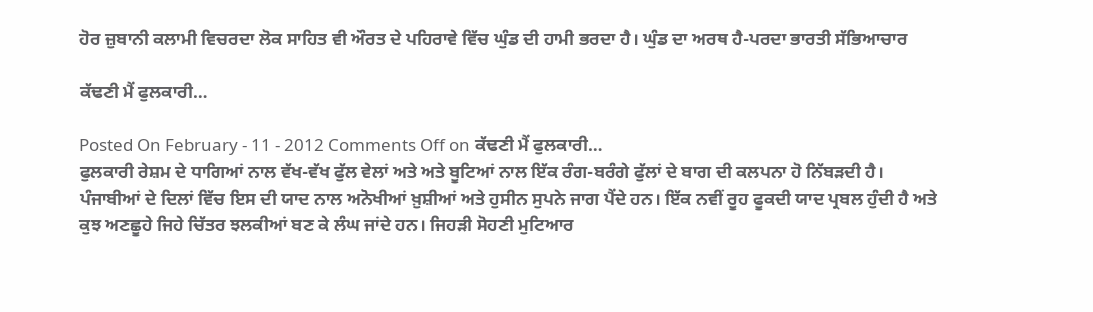ਹੋਰ ਜ਼ੁਬਾਨੀ ਕਲਾਮੀ ਵਿਚਰਦਾ ਲੋਕ ਸਾਹਿਤ ਵੀ ਔਰਤ ਦੇ ਪਹਿਰਾਵੇ ਵਿੱਚ ਘੁੰਡ ਦੀ ਹਾਮੀ ਭਰਦਾ ਹੈ। ਘੁੰਡ ਦਾ ਅਰਥ ਹੈ-ਪਰਦਾ ਭਾਰਤੀ ਸੱਭਿਆਚਾਰ

ਕੱਢਣੀ ਮੈਂ ਫੁਲਕਾਰੀ…

Posted On February - 11 - 2012 Comments Off on ਕੱਢਣੀ ਮੈਂ ਫੁਲਕਾਰੀ…
ਫੁਲਕਾਰੀ ਰੇਸ਼ਮ ਦੇ ਧਾਗਿਆਂ ਨਾਲ ਵੱਖ-ਵੱਖ ਫੁੱਲ ਵੇਲਾਂ ਅਤੇ ਅਤੇ ਬੂਟਿਆਂ ਨਾਲ ਇੱਕ ਰੰਗ-ਬਰੰਗੇ ਫੁੱਲਾਂ ਦੇ ਬਾਗ ਦੀ ਕਲਪਨਾ ਹੋ ਨਿੱਬੜਦੀ ਹੈ। ਪੰਜਾਬੀਆਂ ਦੇ ਦਿਲਾਂ ਵਿੱਚ ਇਸ ਦੀ ਯਾਦ ਨਾਲ ਅਨੋਖੀਆਂ ਖ਼ੁਸ਼ੀਆਂ ਅਤੇ ਹੁਸੀਨ ਸੁਪਨੇ ਜਾਗ ਪੈਂਦੇ ਹਨ। ਇੱਕ ਨਵੀਂ ਰੂਹ ਫੂਕਦੀ ਯਾਦ ਪ੍ਰਬਲ ਹੁੰਦੀ ਹੈ ਅਤੇ ਕੁਝ ਅਣਛੂਹੇ ਜਿਹੇ ਚਿੱਤਰ ਝਲਕੀਆਂ ਬਣ ਕੇ ਲੰਘ ਜਾਂਦੇ ਹਨ। ਜਿਹੜੀ ਸੋਹਣੀ ਮੁਟਿਆਰ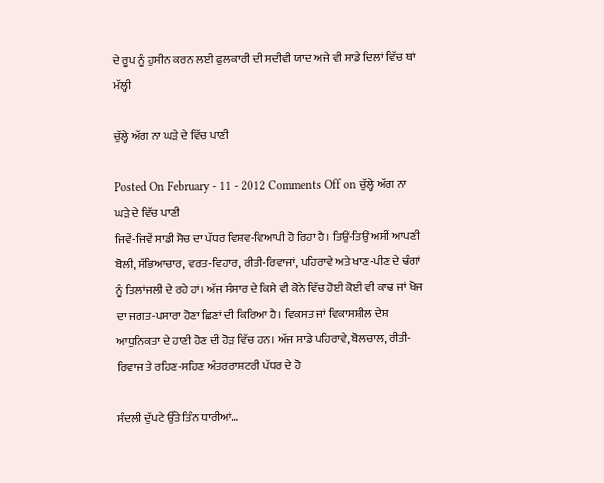ਦੇ ਰੂਪ ਨੂੰ ਹੁਸੀਨ ਕਰਨ ਲਈ ਫੁਲਕਾਰੀ ਦੀ ਸਦੀਵੀ ਯਾਦ ਅਜੇ ਵੀ ਸਾਡੇ ਦਿਲਾਂ ਵਿੱਚ ਥਾਂ ਮੱਲ੍ਹੀ

ਚੁੱਲ੍ਹੇ ਅੱਗ ਨਾ ਘੜੇ ਦੇ ਵਿੱਚ ਪਾਣੀ

Posted On February - 11 - 2012 Comments Off on ਚੁੱਲ੍ਹੇ ਅੱਗ ਨਾ ਘੜੇ ਦੇ ਵਿੱਚ ਪਾਣੀ
ਜਿਵੇਂ-ਜਿਵੇਂ ਸਾਡੀ ਸੋਚ ਦਾ ਪੱਧਰ ਵਿਸ਼ਵ-ਵਿਆਪੀ ਹੋ ਰਿਹਾ ਹੈ। ਤਿਉਂ-ਤਿਉਂ ਅਸੀਂ ਆਪਣੀ ਬੋਲੀ, ਸੱਭਿਆਚਾਰ, ਵਰਤ-ਵਿਹਾਰ, ਰੀਤੀ-ਰਿਵਾਜਾਂ, ਪਹਿਰਾਵੇ ਅਤੇ ਖਾਣ-ਪੀਣ ਦੇ ਢੰਗਾਂ ਨੂੰ ਤਿਲਾਂਜਲੀ ਦੇ ਰਹੇ ਹਾਂ। ਅੱਜ ਸੰਸਾਰ ਦੇ ਕਿਸੇ ਵੀ ਕੋਨੇ ਵਿੱਚ ਹੋਈ ਕੋਈ ਵੀ ਕਾਢ ਜਾਂ ਖੋਜ ਦਾ ਜਗਤ-ਪਸਾਰਾ ਹੋਣਾ ਛਿਣਾਂ ਦੀ ਕਿਰਿਆ ਹੈ। ਵਿਕਸਤ ਜਾਂ ਵਿਕਾਸਸ਼ੀਲ ਦੇਸ਼ ਆਧੁਨਿਕਤਾ ਦੇ ਹਾਣੀ ਹੋਣ ਦੀ ਹੋੜ ਵਿੱਚ ਹਨ। ਅੱਜ ਸਾਡੇ ਪਹਿਰਾਵੇ, ਬੋਲਚਾਲ, ਰੀਤੀ-ਰਿਵਾਜ ਤੇ ਰਹਿਣ-ਸਹਿਣ ਅੰਤਰਰਾਸ਼ਟਰੀ ਪੱਧਰ ਦੇ ਹੋ

ਸੰਦਲੀ ਦੁੱਪਟੇ ਉੱਤੇ ਤਿੰਨ ਧਾਰੀਆਂ…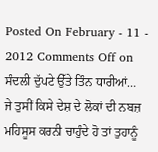Posted On February - 11 - 2012 Comments Off on ਸੰਦਲੀ ਦੁੱਪਟੇ ਉੱਤੇ ਤਿੰਨ ਧਾਰੀਆਂ…
ਜੇ ਤੁਸੀਂ ਕਿਸੇ ਦੇਸ਼ ਦੇ ਲੋਕਾਂ ਦੀ ਨਬਜ਼ ਮਹਿਸੂਸ ਕਰਨੀ ਚਾਹੁੰਦੇ ਹੋ ਤਾਂ ਤੁਹਾਨੂੰ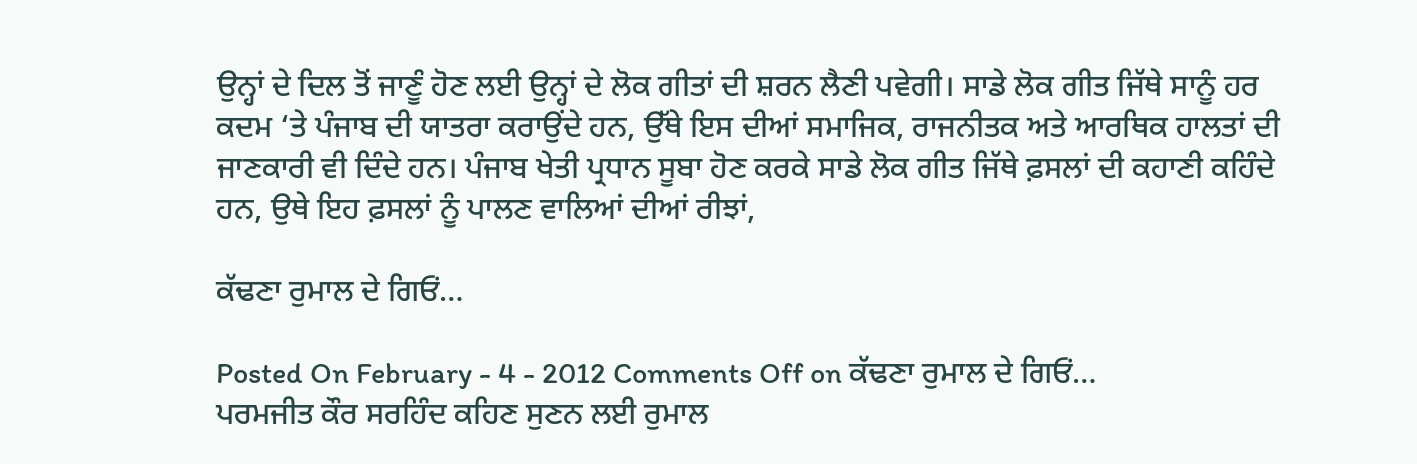ਉਨ੍ਹਾਂ ਦੇ ਦਿਲ ਤੋਂ ਜਾਣੂੰ ਹੋਣ ਲਈ ਉਨ੍ਹਾਂ ਦੇ ਲੋਕ ਗੀਤਾਂ ਦੀ ਸ਼ਰਨ ਲੈਣੀ ਪਵੇਗੀ। ਸਾਡੇ ਲੋਕ ਗੀਤ ਜਿੱਥੇ ਸਾਨੂੰ ਹਰ ਕਦਮ ‘ਤੇ ਪੰਜਾਬ ਦੀ ਯਾਤਰਾ ਕਰਾਉਂਦੇ ਹਨ, ਉੱਥੇ ਇਸ ਦੀਆਂ ਸਮਾਜਿਕ, ਰਾਜਨੀਤਕ ਅਤੇ ਆਰਥਿਕ ਹਾਲਤਾਂ ਦੀ ਜਾਣਕਾਰੀ ਵੀ ਦਿੰਦੇ ਹਨ। ਪੰਜਾਬ ਖੇਤੀ ਪ੍ਰਧਾਨ ਸੂਬਾ ਹੋਣ ਕਰਕੇ ਸਾਡੇ ਲੋਕ ਗੀਤ ਜਿੱਥੇ ਫ਼ਸਲਾਂ ਦੀ ਕਹਾਣੀ ਕਹਿੰਦੇ ਹਨ, ਉਥੇ ਇਹ ਫ਼ਸਲਾਂ ਨੂੰ ਪਾਲਣ ਵਾਲਿਆਂ ਦੀਆਂ ਰੀਝਾਂ,

ਕੱਢਣਾ ਰੁਮਾਲ ਦੇ ਗਿਓਂ…

Posted On February - 4 - 2012 Comments Off on ਕੱਢਣਾ ਰੁਮਾਲ ਦੇ ਗਿਓਂ…
ਪਰਮਜੀਤ ਕੌਰ ਸਰਹਿੰਦ ਕਹਿਣ ਸੁਣਨ ਲਈ ਰੁਮਾਲ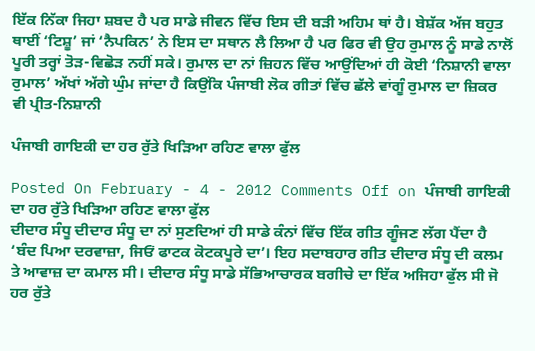ਇੱਕ ਨਿੱਕਾ ਜਿਹਾ ਸ਼ਬਦ ਹੈ ਪਰ ਸਾਡੇ ਜੀਵਨ ਵਿੱਚ ਇਸ ਦੀ ਬੜੀ ਅਹਿਮ ਥਾਂ ਹੈ। ਬੇਸ਼ੱਕ ਅੱਜ ਬਹੁਤ ਥਾਈਂ ‘ਟਿਸ਼ੂ’ ਜਾਂ ‘ਨੈਪਕਿਨ’ ਨੇ ਇਸ ਦਾ ਸਥਾਨ ਲੈ ਲਿਆ ਹੈ ਪਰ ਫਿਰ ਵੀ ਉਹ ਰੁਮਾਲ ਨੂੰ ਸਾਡੇ ਨਾਲੋਂ ਪੂਰੀ ਤਰ੍ਹਾਂ ਤੋੜ-ਵਿਛੋੜ ਨਹੀਂ ਸਕੇ। ਰੁਮਾਲ ਦਾ ਨਾਂ ਜ਼ਿਹਨ ਵਿੱਚ ਆਉਂਦਿਆਂ ਹੀ ਕੋਈ ‘ਨਿਸ਼ਾਨੀ ਵਾਲਾ ਰੁਮਾਲ’ ਅੱਖਾਂ ਅੱਗੇ ਘੁੰਮ ਜਾਂਦਾ ਹੈ ਕਿਉਂਕਿ ਪੰਜਾਬੀ ਲੋਕ ਗੀਤਾਂ ਵਿੱਚ ਛੱਲੇ ਵਾਂਗੂੰ ਰੁਮਾਲ ਦਾ ਜ਼ਿਕਰ ਵੀ ਪ੍ਰੀਤ-ਨਿਸ਼ਾਨੀ

ਪੰਜਾਬੀ ਗਾਇਕੀ ਦਾ ਹਰ ਰੁੱਤੇ ਖਿੜਿਆ ਰਹਿਣ ਵਾਲਾ ਫੁੱਲ

Posted On February - 4 - 2012 Comments Off on ਪੰਜਾਬੀ ਗਾਇਕੀ ਦਾ ਹਰ ਰੁੱਤੇ ਖਿੜਿਆ ਰਹਿਣ ਵਾਲਾ ਫੁੱਲ
ਦੀਦਾਰ ਸੰਧੂ ਦੀਦਾਰ ਸੰਧੂ ਦਾ ਨਾਂ ਸੁਣਦਿਆਂ ਹੀ ਸਾਡੇ ਕੰਨਾਂ ਵਿੱਚ ਇੱਕ ਗੀਤ ਗੂੰਜਣ ਲੱਗ ਪੈਂਦਾ ਹੈ ‘ਬੰਦ ਪਿਆ ਦਰਵਾਜ਼ਾ, ਜਿਓਂ ਫਾਟਕ ਕੋਟਕਪੂਰੇ ਦਾ’। ਇਹ ਸਦਾਬਹਾਰ ਗੀਤ ਦੀਦਾਰ ਸੰਧੂ ਦੀ ਕਲਮ ਤੇ ਆਵਾਜ਼ ਦਾ ਕਮਾਲ ਸੀ। ਦੀਦਾਰ ਸੰਧੂ ਸਾਡੇ ਸੱਭਿਆਚਾਰਕ ਬਗੀਚੇ ਦਾ ਇੱਕ ਅਜਿਹਾ ਫੁੱਲ ਸੀ ਜੋ ਹਰ ਰੁੱਤੇ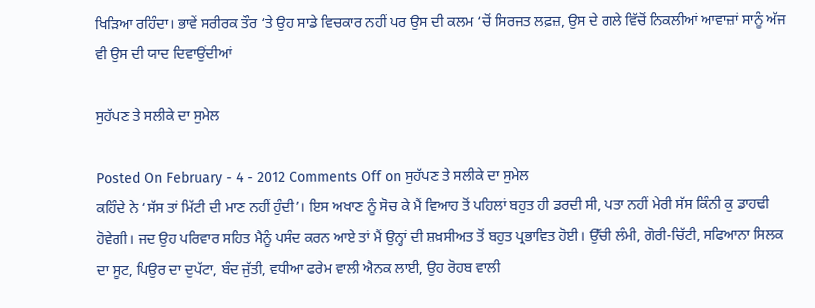ਖਿੜਿਆ ਰਹਿੰਦਾ। ਭਾਵੇਂ ਸਰੀਰਕ ਤੌਰ ‘ਤੇ ਉਹ ਸਾਡੇ ਵਿਚਕਾਰ ਨਹੀਂ ਪਰ ਉਸ ਦੀ ਕਲਮ ‘ਚੋਂ ਸਿਰਜਤ ਲਫ਼ਜ਼, ਉਸ ਦੇ ਗਲੇ ਵਿੱਚੋਂ ਨਿਕਲੀਆਂ ਆਵਾਜ਼ਾਂ ਸਾਨੂੰ ਅੱਜ ਵੀ ਉਸ ਦੀ ਯਾਦ ਦਿਵਾਉਂਦੀਆਂ

ਸੁਹੱਪਣ ਤੇ ਸਲੀਕੇ ਦਾ ਸੁਮੇਲ

Posted On February - 4 - 2012 Comments Off on ਸੁਹੱਪਣ ਤੇ ਸਲੀਕੇ ਦਾ ਸੁਮੇਲ
ਕਹਿੰਦੇ ਨੇ ‘ਸੱਸ ਤਾਂ ਮਿੱਟੀ ਦੀ ਮਾਣ ਨਹੀਂ ਹੁੰਦੀ’। ਇਸ ਅਖਾਣ ਨੂੰ ਸੋਚ ਕੇ ਮੈਂ ਵਿਆਹ ਤੋਂ ਪਹਿਲਾਂ ਬਹੁਤ ਹੀ ਡਰਦੀ ਸੀ, ਪਤਾ ਨਹੀਂ ਮੇਰੀ ਸੱਸ ਕਿੰਨੀ ਕੁ ਡਾਹਢੀ ਹੋਵੇਗੀ। ਜਦ ਉਹ ਪਰਿਵਾਰ ਸਹਿਤ ਮੈਨੂੰ ਪਸੰਦ ਕਰਨ ਆਏ ਤਾਂ ਮੈਂ ਉਨ੍ਹਾਂ ਦੀ ਸ਼ਖ਼ਸੀਅਤ ਤੋਂ ਬਹੁਤ ਪ੍ਰਭਾਵਿਤ ਹੋਈ। ਉੱਚੀ ਲੰਮੀ, ਗੋਰੀ-ਚਿੱਟੀ, ਸਫਿਆਨਾ ਸਿਲਕ ਦਾ ਸੂਟ, ਪਿਉਰ ਦਾ ਦੁਪੱਟਾ, ਬੰਦ ਜੁੱਤੀ, ਵਧੀਆ ਫਰੇਮ ਵਾਲੀ ਐਨਕ ਲਾਈ, ਉਹ ਰੋਹਬ ਵਾਲੀ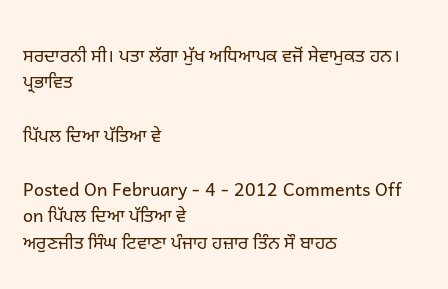ਸਰਦਾਰਨੀ ਸੀ। ਪਤਾ ਲੱਗਾ ਮੁੱਖ ਅਧਿਆਪਕ ਵਜੋਂ ਸੇਵਾਮੁਕਤ ਹਨ। ਪ੍ਰਭਾਵਿਤ

ਪਿੱਪਲ ਦਿਆ ਪੱਤਿਆ ਵੇ

Posted On February - 4 - 2012 Comments Off on ਪਿੱਪਲ ਦਿਆ ਪੱਤਿਆ ਵੇ
ਅਰੁਣਜੀਤ ਸਿੰਘ ਟਿਵਾਣਾ ਪੰਜਾਹ ਹਜ਼ਾਰ ਤਿੰਨ ਸੌ ਬਾਹਠ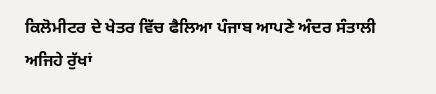ਕਿਲੋਮੀਟਰ ਦੇ ਖੇਤਰ ਵਿੱਚ ਫੈਲਿਆ ਪੰਜਾਬ ਆਪਣੇ ਅੰਦਰ ਸੰਤਾਲੀ ਅਜਿਹੇ ਰੁੱਖਾਂ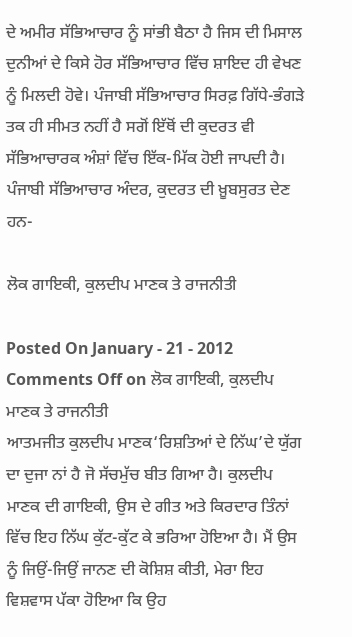ਦੇ ਅਮੀਰ ਸੱਭਿਆਚਾਰ ਨੂੰ ਸਾਂਭੀ ਬੈਠਾ ਹੈ ਜਿਸ ਦੀ ਮਿਸਾਲ ਦੁਨੀਆਂ ਦੇ ਕਿਸੇ ਹੋਰ ਸੱਭਿਆਚਾਰ ਵਿੱਚ ਸ਼ਾਇਦ ਹੀ ਵੇਖਣ ਨੂੰ ਮਿਲਦੀ ਹੋਵੇ। ਪੰਜਾਬੀ ਸੱਭਿਆਚਾਰ ਸਿਰਫ਼ ਗਿੱਧੇ-ਭੰਗੜੇ ਤਕ ਹੀ ਸੀਮਤ ਨਹੀਂ ਹੈ ਸਗੋਂ ਇੱਥੋਂ ਦੀ ਕੁਦਰਤ ਵੀ ਸੱਭਿਆਚਾਰਕ ਅੰਸ਼ਾਂ ਵਿੱਚ ਇੱਕ-ਮਿੱਕ ਹੋਈ ਜਾਪਦੀ ਹੈ। ਪੰਜਾਬੀ ਸੱਭਿਆਚਾਰ ਅੰਦਰ, ਕੁਦਰਤ ਦੀ ਖ਼ੂਬਸੁਰਤ ਦੇਣ ਹਨ-

ਲੋਕ ਗਾਇਕੀ, ਕੁਲਦੀਪ ਮਾਣਕ ਤੇ ਰਾਜਨੀਤੀ

Posted On January - 21 - 2012 Comments Off on ਲੋਕ ਗਾਇਕੀ, ਕੁਲਦੀਪ ਮਾਣਕ ਤੇ ਰਾਜਨੀਤੀ
ਆਤਮਜੀਤ ਕੁਲਦੀਪ ਮਾਣਕ‘ਰਿਸ਼ਤਿਆਂ ਦੇ ਨਿੱਘ’ਦੇ ਯੁੱਗ ਦਾ ਦੁਜਾ ਨਾਂ ਹੈ ਜੋ ਸੱਚਮੁੱਚ ਬੀਤ ਗਿਆ ਹੈ। ਕੁਲਦੀਪ ਮਾਣਕ ਦੀ ਗਾਇਕੀ, ਉਸ ਦੇ ਗੀਤ ਅਤੇ ਕਿਰਦਾਰ ਤਿੰਨਾਂ ਵਿੱਚ ਇਹ ਨਿੱਘ ਕੁੱਟ-ਕੁੱਟ ਕੇ ਭਰਿਆ ਹੋਇਆ ਹੈ। ਮੈਂ ਉਸ ਨੂੰ ਜਿਉਂ-ਜਿਉਂ ਜਾਨਣ ਦੀ ਕੋਸ਼ਿਸ਼ ਕੀਤੀ, ਮੇਰਾ ਇਹ ਵਿਸ਼ਵਾਸ ਪੱਕਾ ਹੋਇਆ ਕਿ ਉਹ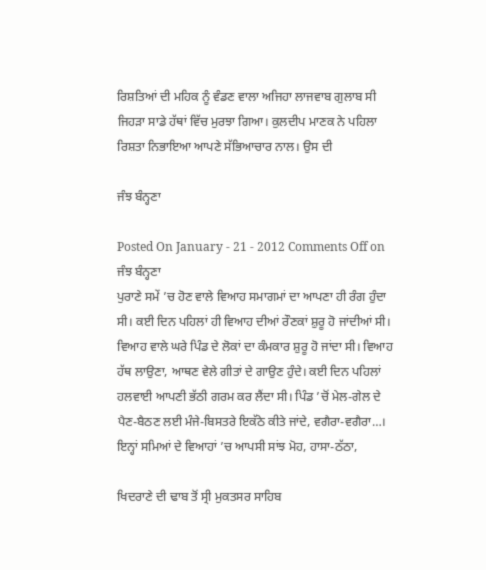ਰਿਸ਼ਤਿਆਂ ਦੀ ਮਹਿਕ ਨੂੰ ਵੰਡਣ ਵਾਲਾ ਅਜਿਹਾ ਲਾਜਵਾਬ ਗੁਲਾਬ ਸੀ ਜਿਹੜਾ ਸਾਡੇ ਹੱਥਾਂ ਵਿੱਚ ਮੁਰਝਾ ਗਿਆ। ਕੁਲਦੀਪ ਮਾਣਕ ਨੇ ਪਹਿਲਾ ਰਿਸ਼ਤਾ ਨਿਭਾਇਆ ਆਪਣੇ ਸੱਭਿਆਚਾਰ ਨਾਲ। ਉਸ ਦੀ

ਜੰਝ ਬੰਨ੍ਹਣਾ

Posted On January - 21 - 2012 Comments Off on ਜੰਝ ਬੰਨ੍ਹਣਾ
ਪੁਰਾਣੇ ਸਮੇਂ ’ਚ ਹੋਣ ਵਾਲੇ ਵਿਆਹ ਸਮਾਗਮਾਂ ਦਾ ਆਪਣਾ ਹੀ ਰੰਗ ਹੁੰਦਾ ਸੀ। ਕਈ ਦਿਨ ਪਹਿਲਾਂ ਹੀ ਵਿਆਹ ਦੀਆਂ ਰੌਣਕਾਂ ਸ਼ੁਰੂ ਹੋ ਜਾਂਦੀਆਂ ਸੀ। ਵਿਆਹ ਵਾਲੇ ਘਰੇ ਪਿੰਡ ਦੇ ਲੋਕਾਂ ਦਾ ਕੰਮਕਾਰ ਸ਼ੁਰੂ ਹੋ ਜਾਂਦਾ ਸੀ। ਵਿਆਹ ਹੱਥ ਲਾਉਣਾ, ਆਥਣ ਵੇਲੇ ਗੀਤਾਂ ਦੇ ਗਾਉਣ ਹੁੰਦੇ। ਕਈ ਦਿਨ ਪਹਿਲਾਂ ਹਲਵਾਈ ਆਪਣੀ ਭੱਠੀ ਗਰਮ ਕਰ ਲੈਂਦਾ ਸੀ। ਪਿੰਡ ’ਚੋਂ ਮੇਲ-ਗੇਲ ਦੇ ਪੈਣ-ਬੈਠਣ ਲਈ ਮੰਜੇ-ਬਿਸਤਰੇ ਇਕੱਠੇ ਕੀਤੇ ਜਾਂਦੇ, ਵਗੈਰਾ-ਵਗੈਰਾ…। ਇਨ੍ਹਾਂ ਸਮਿਆਂ ਦੇ ਵਿਆਹਾਂ ’ਚ ਆਪਸੀ ਸਾਂਝ ਮੋਹ, ਹਾਸਾ-ਠੱਠਾ,

ਖਿਦਰਾਣੇ ਦੀ ਢਾਬ ਤੋਂ ਸ੍ਰੀ ਮੁਕਤਸਰ ਸਾਹਿਬ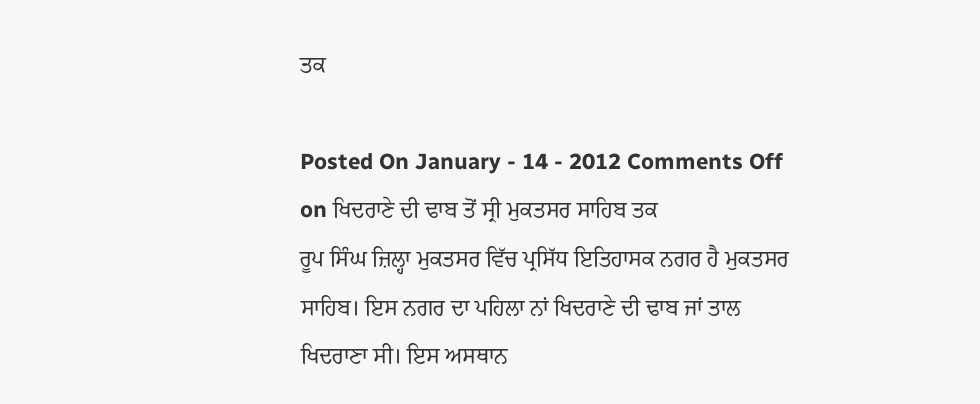ਤਕ

Posted On January - 14 - 2012 Comments Off on ਖਿਦਰਾਣੇ ਦੀ ਢਾਬ ਤੋਂ ਸ੍ਰੀ ਮੁਕਤਸਰ ਸਾਹਿਬ ਤਕ
ਰੂਪ ਸਿੰਘ ਜ਼ਿਲ੍ਹਾ ਮੁਕਤਸਰ ਵਿੱਚ ਪ੍ਰਸਿੱਧ ਇਤਿਹਾਸਕ ਨਗਰ ਹੈ ਮੁਕਤਸਰ ਸਾਹਿਬ। ਇਸ ਨਗਰ ਦਾ ਪਹਿਲਾ ਨਾਂ ਖਿਦਰਾਣੇ ਦੀ ਢਾਬ ਜਾਂ ਤਾਲ ਖਿਦਰਾਣਾ ਸੀ। ਇਸ ਅਸਥਾਨ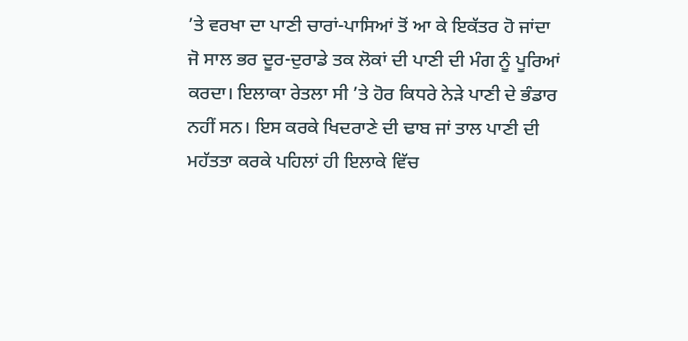’ਤੇ ਵਰਖਾ ਦਾ ਪਾਣੀ ਚਾਰਾਂ-ਪਾਸਿਆਂ ਤੋਂ ਆ ਕੇ ਇਕੱਤਰ ਹੋ ਜਾਂਦਾ ਜੋ ਸਾਲ ਭਰ ਦੂਰ-ਦੁਰਾਡੇ ਤਕ ਲੋਕਾਂ ਦੀ ਪਾਣੀ ਦੀ ਮੰਗ ਨੂੰ ਪੂਰਿਆਂ ਕਰਦਾ। ਇਲਾਕਾ ਰੇਤਲਾ ਸੀ ’ਤੇ ਹੋਰ ਕਿਧਰੇ ਨੇੜੇ ਪਾਣੀ ਦੇ ਭੰਡਾਰ ਨਹੀਂ ਸਨ। ਇਸ ਕਰਕੇ ਖਿਦਰਾਣੇ ਦੀ ਢਾਬ ਜਾਂ ਤਾਲ ਪਾਣੀ ਦੀ ਮਹੱਤਤਾ ਕਰਕੇ ਪਹਿਲਾਂ ਹੀ ਇਲਾਕੇ ਵਿੱਚ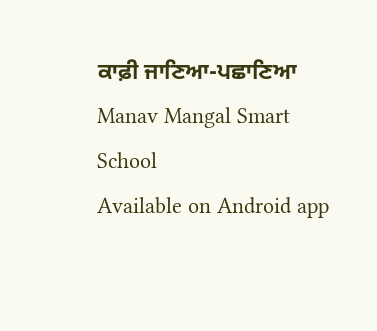ਕਾਫ਼ੀ ਜਾਣਿਆ-ਪਛਾਣਿਆ
Manav Mangal Smart School
Available on Android app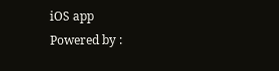iOS app
Powered by :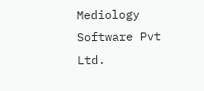Mediology Software Pvt Ltd.